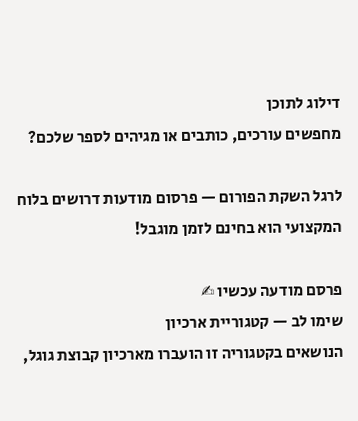דילוג לתוכן
מחפשים עורכים, כותבים או מגיהים לספר שלכם?

לרגל השקת הפורום — פרסום מודעות דרושים בלוח המקצועי הוא בחינם לזמן מוגבל!

פרסם מודעה עכשיו ✍
שימו לב — קטגוריית ארכיון
הנושאים בקטגוריה זו הועברו מארכיון קבוצת גוגל,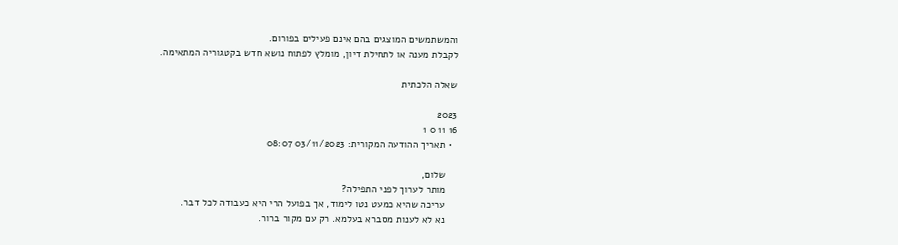והמשתמשים המוצגים בהם אינם פעילים בפורום.
לקבלת מענה או לתחילת דיון, מומלץ לפתוח נושא חדש בקטגוריה המתאימה.

שאלה הלכתית

2023
16 11 0 1
  • תאריך ההודעה המקורית: 03/11/2023 08:07

    שלום,
    מותר לערוך לפני התפילה?
    עריכה שהיא כמעט נטו לימוד, אך בפועל הרי היא כעבודה לכל דבר.
    נא לא לענות מסברא בעלמא. רק עם מקור ברור.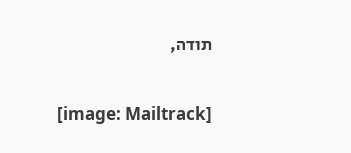תודה,

    [image: Mailtrack]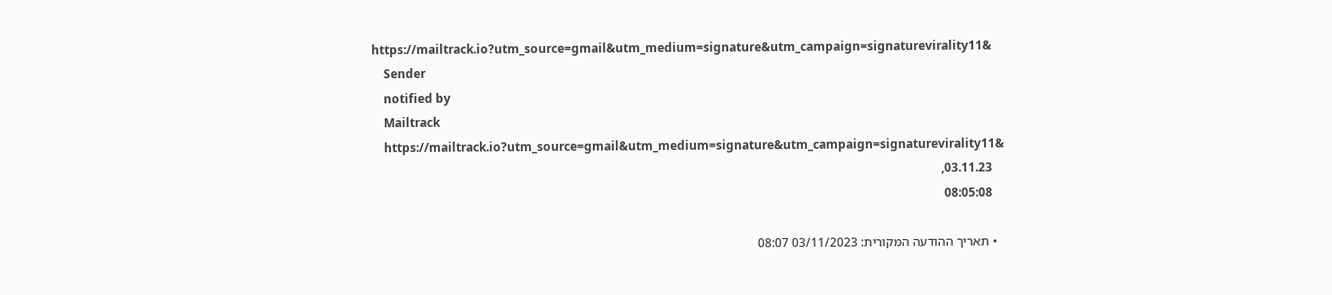https://mailtrack.io?utm_source=gmail&utm_medium=signature&utm_campaign=signaturevirality11&
    Sender
    notified by
    Mailtrack
    https://mailtrack.io?utm_source=gmail&utm_medium=signature&utm_campaign=signaturevirality11&
    03.11.23,
    08:05:08

  • תאריך ההודעה המקורית: 03/11/2023 08:07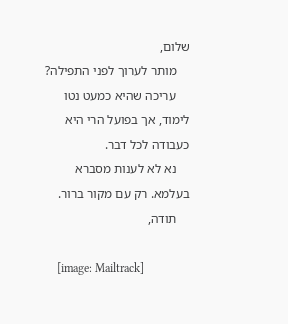שלום,
    מותר לערוך לפני התפילה?
    עריכה שהיא כמעט נטו לימוד, אך בפועל הרי היא כעבודה לכל דבר.
    נא לא לענות מסברא בעלמא. רק עם מקור ברור.
    תודה,

    [image: Mailtrack]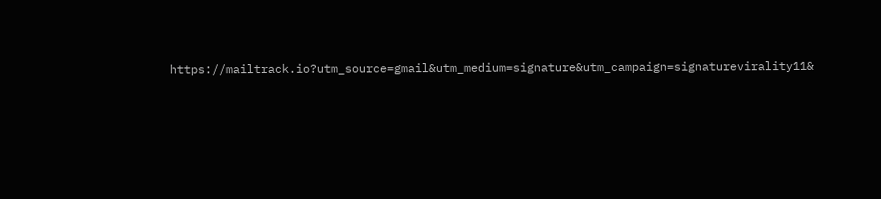https://mailtrack.io?utm_source=gmail&utm_medium=signature&utm_campaign=signaturevirality11&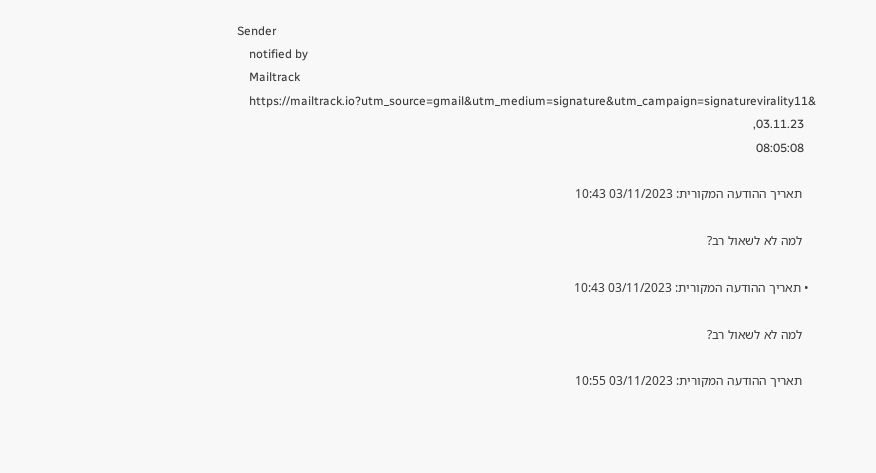Sender
    notified by
    Mailtrack
    https://mailtrack.io?utm_source=gmail&utm_medium=signature&utm_campaign=signaturevirality11&
    03.11.23,
    08:05:08

    תאריך ההודעה המקורית: 03/11/2023 10:43

    למה לא לשאול רב?

  • תאריך ההודעה המקורית: 03/11/2023 10:43

    למה לא לשאול רב?

    תאריך ההודעה המקורית: 03/11/2023 10:55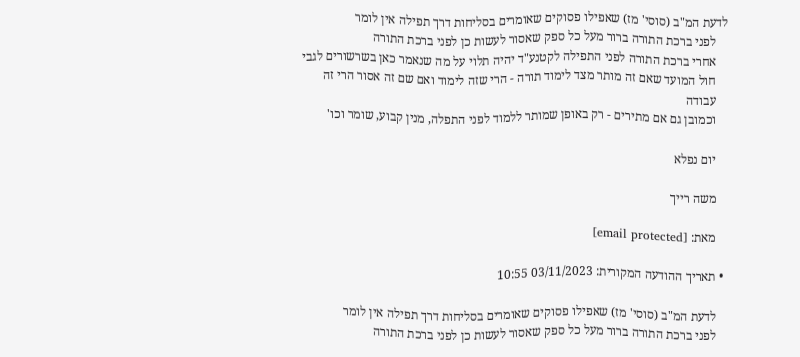לדעת המ"ב (סוסי' מז) שאפילו פסוקים שאומרים בסליחות דרך תפילה אין לומר
    לפני ברכת התורה ברור מעל כל ספק שאסור לעשות כן לפני ברכת התורה
    אחרי ברכת התורה לפני התפילה לקטנע"ד יהיה תלוי על מה שנאמר כאן בשרשורים לגבי
    חול המועד שאם זה מותר מצד לימוד תורה - הרי שזה לימוד ואם שם זה אסור הרי זה
    עבודה
    וכמובן גם אם מתירים - רק באופן שמותר ללמוד לפני התפלה, מנין קבוע, שומר וכו'

    יום נפלא

    משה רייך

    מאת: [email protected]

  • תאריך ההודעה המקורית: 03/11/2023 10:55

    לדעת המ"ב (סוסי' מז) שאפילו פסוקים שאומרים בסליחות דרך תפילה אין לומר
    לפני ברכת התורה ברור מעל כל ספק שאסור לעשות כן לפני ברכת התורה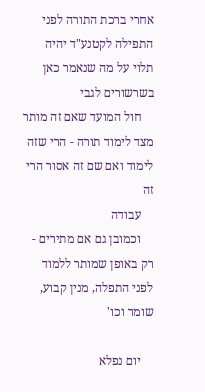אחרי ברכת התורה לפני התפילה לקטנע"ד יהיה תלוי על מה שנאמר כאן בשרשורים לגבי
    חול המועד שאם זה מותר מצד לימוד תורה - הרי שזה לימוד ואם שם זה אסור הרי זה
    עבודה
    וכמובן גם אם מתירים - רק באופן שמותר ללמוד לפני התפלה, מנין קבוע, שומר וכו'

    יום נפלא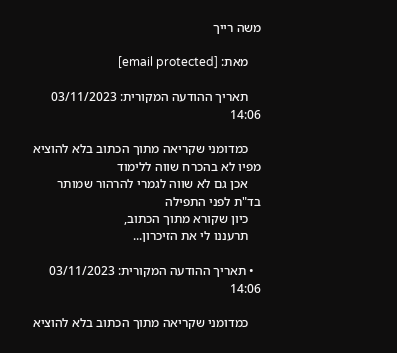משה רייך

    מאת: [email protected]

    תאריך ההודעה המקורית: 03/11/2023 14:06

    כמדומני שקריאה מתוך הכתוב בלא להוציא מפיו לא בהכרח שווה ללימוד
    אכן גם לא שווה לגמרי להרהור שמותר בד"ת לפני התפילה
    כיון שקורא מתוך הכתוב,
    תרעננו לי את הזיכרון...

  • תאריך ההודעה המקורית: 03/11/2023 14:06

    כמדומני שקריאה מתוך הכתוב בלא להוציא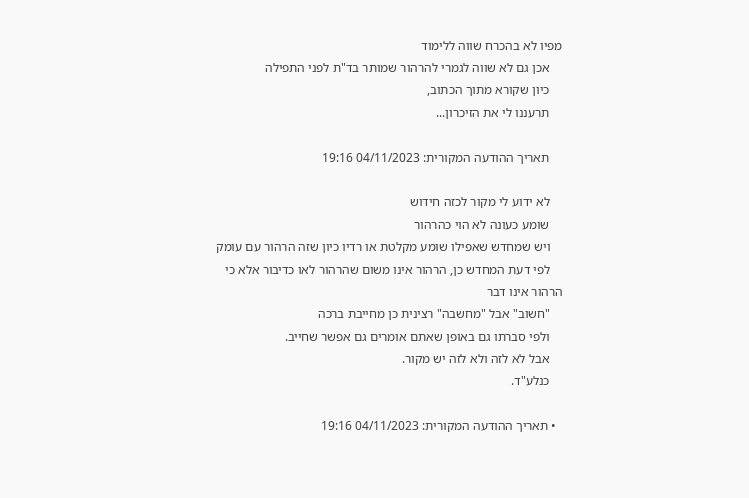מפיו לא בהכרח שווה ללימוד
    אכן גם לא שווה לגמרי להרהור שמותר בד"ת לפני התפילה
    כיון שקורא מתוך הכתוב,
    תרעננו לי את הזיכרון...

    תאריך ההודעה המקורית: 04/11/2023 19:16

    לא ידוע לי מקור לכזה חידוש
    שומע כעונה לא הוי כהרהור
    ויש שמחדש שאפילו שומע מקלטת או רדיו כיון שזה הרהור עם עומק
    לפי דעת המחדש כן, הרהור אינו משום שהרהור לאו כדיבור אלא כי הרהור אינו דבר
    "חשוב" אבל "מחשבה" רצינית כן מחייבת ברכה
    ולפי סברתו גם באופן שאתם אומרים גם אפשר שחייב.
    אבל לא לזה ולא לזה יש מקור.
    כנלע"ד.

  • תאריך ההודעה המקורית: 04/11/2023 19:16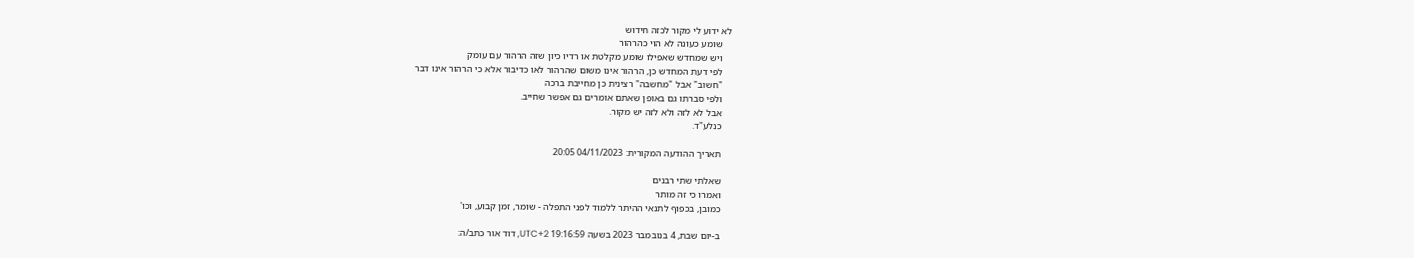לא ידוע לי מקור לכזה חידוש
    שומע כעונה לא הוי כהרהור
    ויש שמחדש שאפילו שומע מקלטת או רדיו כיון שזה הרהור עם עומק
    לפי דעת המחדש כן, הרהור אינו משום שהרהור לאו כדיבור אלא כי הרהור אינו דבר
    "חשוב" אבל "מחשבה" רצינית כן מחייבת ברכה
    ולפי סברתו גם באופן שאתם אומרים גם אפשר שחייב.
    אבל לא לזה ולא לזה יש מקור.
    כנלע"ד.

    תאריך ההודעה המקורית: 04/11/2023 20:05

    שאלתי שתי רבנים
    ואמרו כי זה מותר
    כמובן, בכפוף לתנאי ההיתר ללמוד לפני התפלה - שומר, זמן קבוע, וכו'

    ב-יום שבת, 4 בנובמבר 2023 בשעה 19:16:59 UTC+2, דוד אור כתב/ה: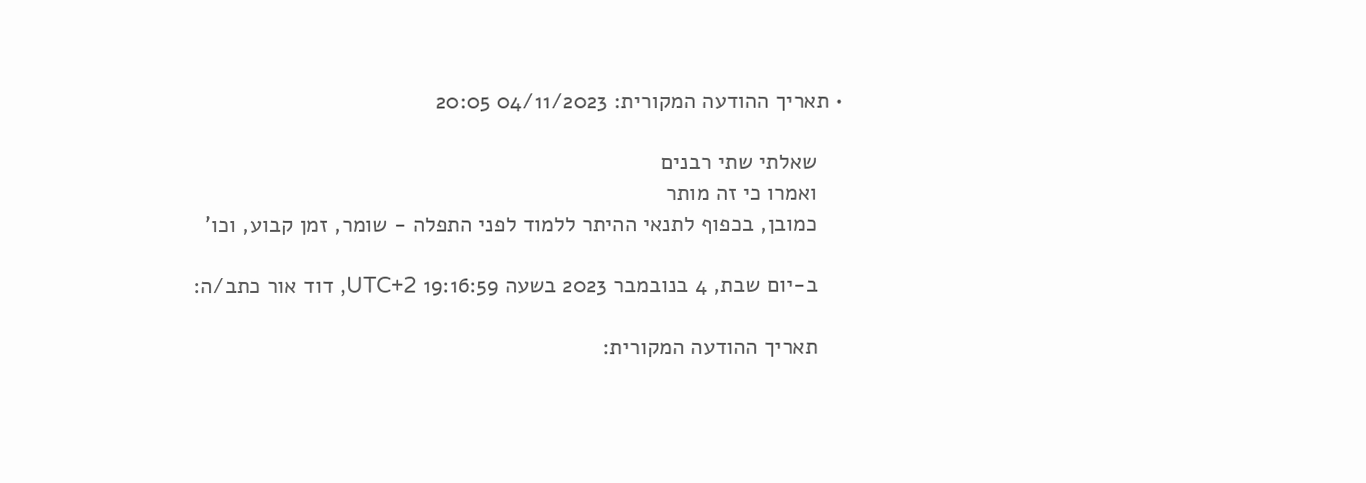• תאריך ההודעה המקורית: 04/11/2023 20:05

    שאלתי שתי רבנים
    ואמרו כי זה מותר
    כמובן, בכפוף לתנאי ההיתר ללמוד לפני התפלה - שומר, זמן קבוע, וכו'

    ב-יום שבת, 4 בנובמבר 2023 בשעה 19:16:59 UTC+2, דוד אור כתב/ה:

    תאריך ההודעה המקורית: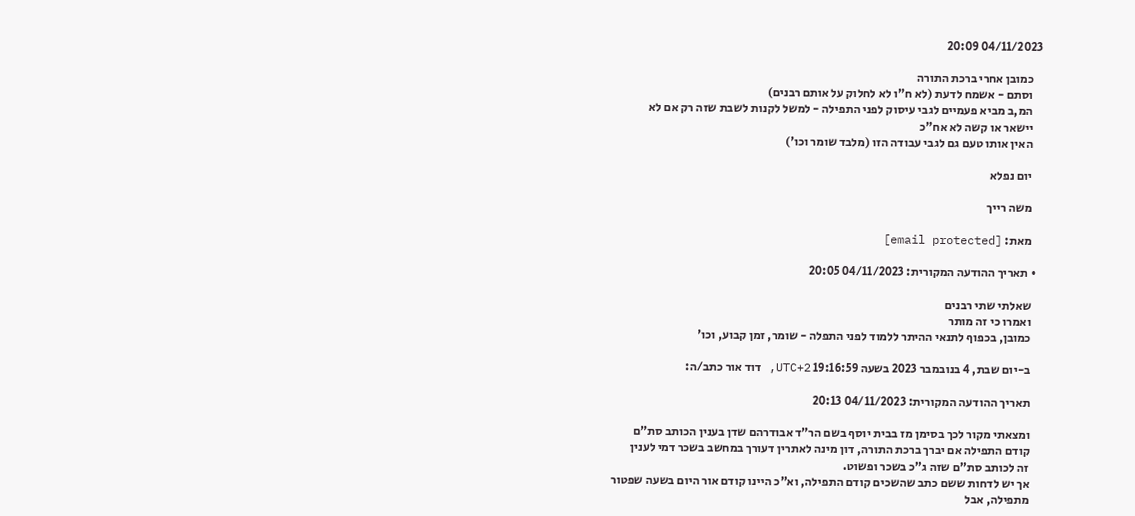04/11/2023 20:09

    כמובן אחרי ברכת התורה
    וסתם - אשמח לדעת (לא ח"ו לא לחלוק על אותם רבנים)
    המ,ב מביא פעמיים לגבי עיסוק לפני התפילה - למשל לקנות לשבת שזה רק אם לא
    יישאר או קשה לא אח"כ
    האין אותו טעם גם לגבי עבודה הזו (מלבד שומר וכו')

    יום נפלא

    משה רייך

    מאת: [email protected]

  • תאריך ההודעה המקורית: 04/11/2023 20:05

    שאלתי שתי רבנים
    ואמרו כי זה מותר
    כמובן, בכפוף לתנאי ההיתר ללמוד לפני התפלה - שומר, זמן קבוע, וכו'

    ב-יום שבת, 4 בנובמבר 2023 בשעה 19:16:59 UTC+2, דוד אור כתב/ה:

    תאריך ההודעה המקורית: 04/11/2023 20:13

    ומצאתי מקור לכך בסימן מז בבית יוסף בשם הר”ד אבודרהם שדן בענין הכותב סת”ם
    קודם התפילה אם יברך ברכת התורה, דון מינה לאתרין דעורך במחשב בשכר דמי לענין
    זה לכותב סת”ם שזה ג”כ בשכר ופשוט.
    אך יש לדחות ששם כתב שהשכים קודם התפילה, וא”כ היינו קודם אור היום בשעה שפטור
    מתפילה, אבל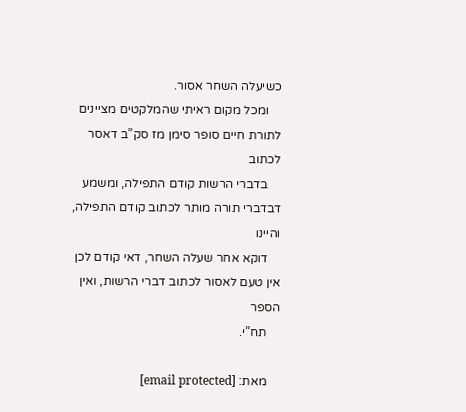כשיעלה השחר אסור.
    ומכל מקום ראיתי שהמלקטים מציינים לתורת חיים סופר סימן מז סק”ב דאסר לכתוב
    בדברי הרשות קודם התפילה, ומשמע דבדברי תורה מותר לכתוב קודם התפילה, והיינו
    דוקא אחר שעלה השחר, דאי קודם לכן אין טעם לאסור לכתוב דברי הרשות, ואין הספר
    תח”י.

    מאת: [email protected]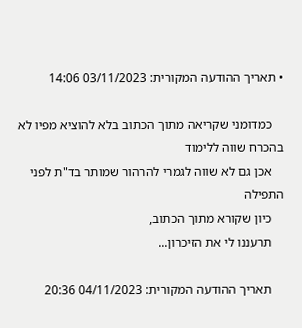• תאריך ההודעה המקורית: 03/11/2023 14:06

    כמדומני שקריאה מתוך הכתוב בלא להוציא מפיו לא בהכרח שווה ללימוד
    אכן גם לא שווה לגמרי להרהור שמותר בד"ת לפני התפילה
    כיון שקורא מתוך הכתוב,
    תרעננו לי את הזיכרון...

    תאריך ההודעה המקורית: 04/11/2023 20:36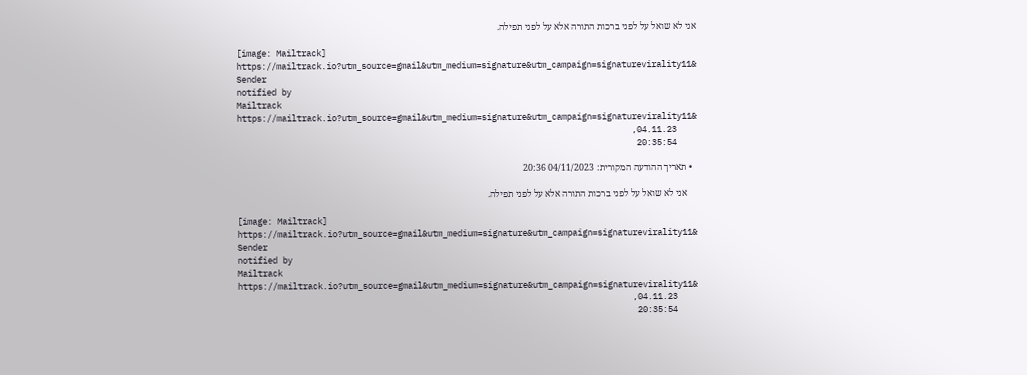אני לא שואל על לפני ברכות התורה אלא על לפני תפילה.

    [image: Mailtrack]
    https://mailtrack.io?utm_source=gmail&utm_medium=signature&utm_campaign=signaturevirality11&
    Sender
    notified by
    Mailtrack
    https://mailtrack.io?utm_source=gmail&utm_medium=signature&utm_campaign=signaturevirality11&
    04.11.23,
    20:35:54

  • תאריך ההודעה המקורית: 04/11/2023 20:36

    אני לא שואל על לפני ברכות התורה אלא על לפני תפילה.

    [image: Mailtrack]
    https://mailtrack.io?utm_source=gmail&utm_medium=signature&utm_campaign=signaturevirality11&
    Sender
    notified by
    Mailtrack
    https://mailtrack.io?utm_source=gmail&utm_medium=signature&utm_campaign=signaturevirality11&
    04.11.23,
    20:35:54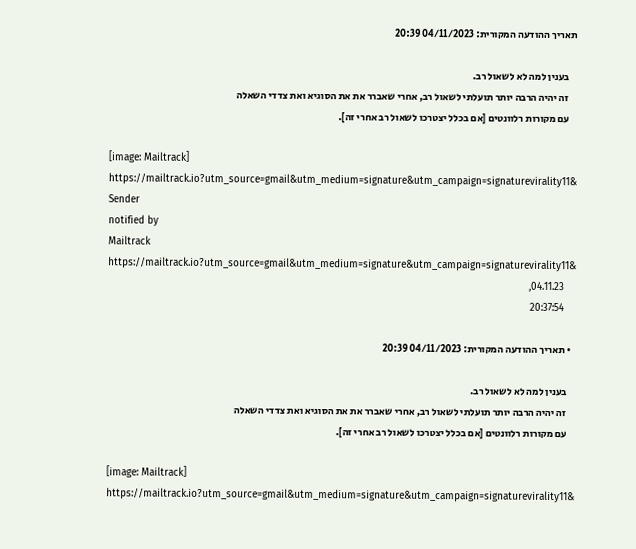תאריך ההודעה המקורית: 04/11/2023 20:39

    בענין למה לא לשאול רב.
    זה יהיה הרבה יותר תועלתי לשאול רב, אחרי שאברר את את הסוגיא ואת צדדי השאלה
    עם מקורות רלוונטים [אם בכלל יצטרכו לשאול רב אחרי זה].

    [image: Mailtrack]
    https://mailtrack.io?utm_source=gmail&utm_medium=signature&utm_campaign=signaturevirality11&
    Sender
    notified by
    Mailtrack
    https://mailtrack.io?utm_source=gmail&utm_medium=signature&utm_campaign=signaturevirality11&
    04.11.23,
    20:37:54

  • תאריך ההודעה המקורית: 04/11/2023 20:39

    בענין למה לא לשאול רב.
    זה יהיה הרבה יותר תועלתי לשאול רב, אחרי שאברר את את הסוגיא ואת צדדי השאלה
    עם מקורות רלוונטים [אם בכלל יצטרכו לשאול רב אחרי זה].

    [image: Mailtrack]
    https://mailtrack.io?utm_source=gmail&utm_medium=signature&utm_campaign=signaturevirality11&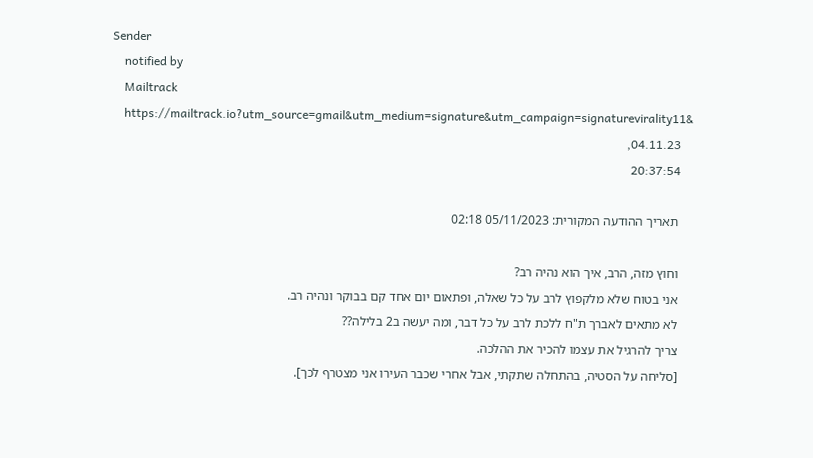Sender
    notified by
    Mailtrack
    https://mailtrack.io?utm_source=gmail&utm_medium=signature&utm_campaign=signaturevirality11&
    04.11.23,
    20:37:54

    תאריך ההודעה המקורית: 05/11/2023 02:18

    וחוץ מזה, הרב, איך הוא נהיה רב?
    אני בטוח שלא מלקפוץ לרב על כל שאלה, ופתאום יום אחד קם בבוקר ונהיה רב.
    לא מתאים לאברך ת"ח ללכת לרב על כל דבר, ומה יעשה ב2 בלילה??
    צריך להרגיל את עצמו להכיר את ההלכה.
    [סליחה על הסטיה, בהתחלה שתקתי, אבל אחרי שכבר העירו אני מצטרף לכך].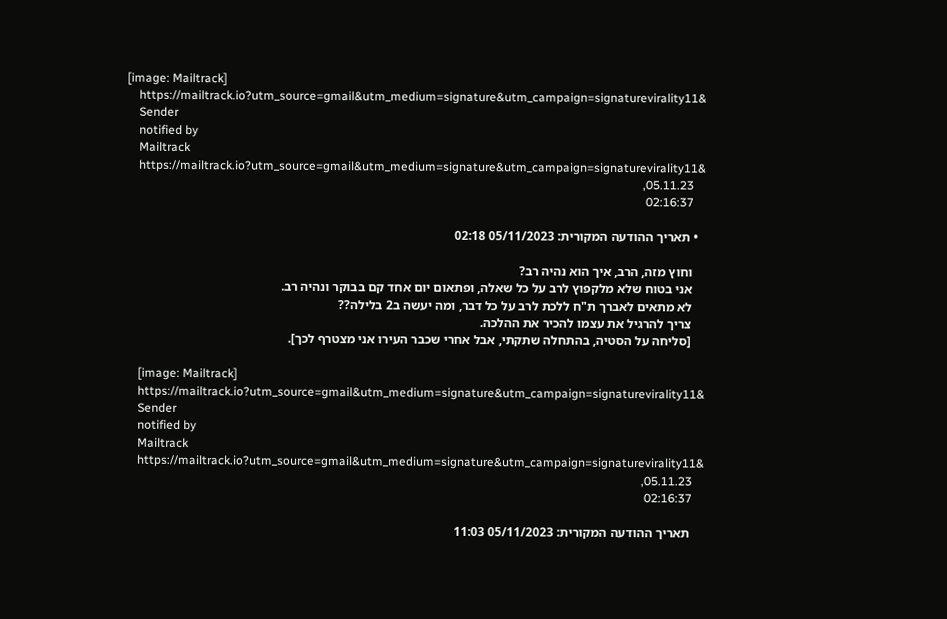[image: Mailtrack]
    https://mailtrack.io?utm_source=gmail&utm_medium=signature&utm_campaign=signaturevirality11&
    Sender
    notified by
    Mailtrack
    https://mailtrack.io?utm_source=gmail&utm_medium=signature&utm_campaign=signaturevirality11&
    05.11.23,
    02:16:37

  • תאריך ההודעה המקורית: 05/11/2023 02:18

    וחוץ מזה, הרב, איך הוא נהיה רב?
    אני בטוח שלא מלקפוץ לרב על כל שאלה, ופתאום יום אחד קם בבוקר ונהיה רב.
    לא מתאים לאברך ת"ח ללכת לרב על כל דבר, ומה יעשה ב2 בלילה??
    צריך להרגיל את עצמו להכיר את ההלכה.
    [סליחה על הסטיה, בהתחלה שתקתי, אבל אחרי שכבר העירו אני מצטרף לכך].

    [image: Mailtrack]
    https://mailtrack.io?utm_source=gmail&utm_medium=signature&utm_campaign=signaturevirality11&
    Sender
    notified by
    Mailtrack
    https://mailtrack.io?utm_source=gmail&utm_medium=signature&utm_campaign=signaturevirality11&
    05.11.23,
    02:16:37

    תאריך ההודעה המקורית: 05/11/2023 11:03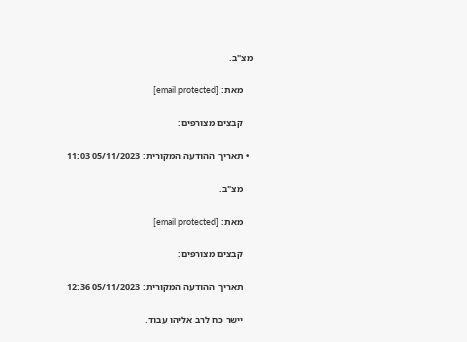מצ"ב.

    מאת: [email protected]

    קבצים מצורפים:

  • תאריך ההודעה המקורית: 05/11/2023 11:03

    מצ"ב.

    מאת: [email protected]

    קבצים מצורפים:

    תאריך ההודעה המקורית: 05/11/2023 12:36

    יישר כח לרב אליהו עבוד.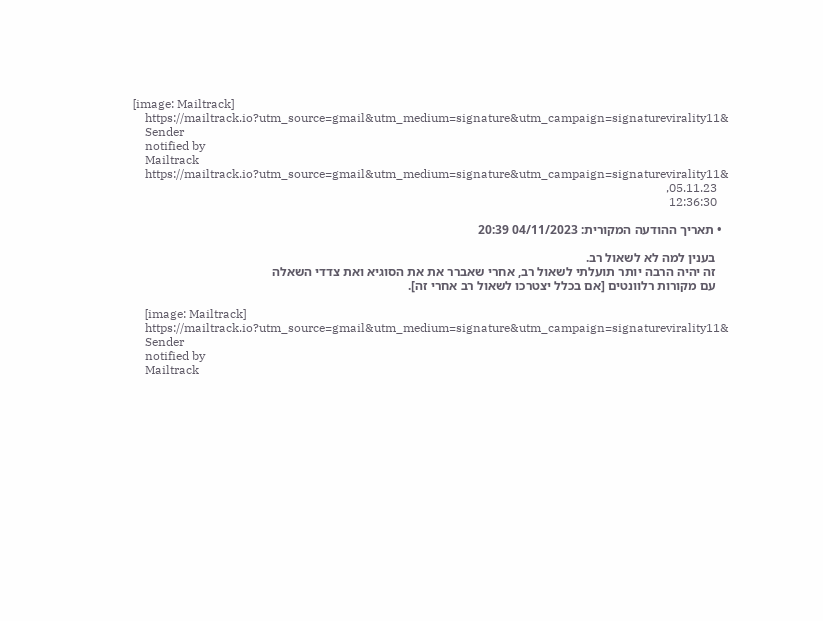[image: Mailtrack]
    https://mailtrack.io?utm_source=gmail&utm_medium=signature&utm_campaign=signaturevirality11&
    Sender
    notified by
    Mailtrack
    https://mailtrack.io?utm_source=gmail&utm_medium=signature&utm_campaign=signaturevirality11&
    05.11.23,
    12:36:30

  • תאריך ההודעה המקורית: 04/11/2023 20:39

    בענין למה לא לשאול רב.
    זה יהיה הרבה יותר תועלתי לשאול רב, אחרי שאברר את את הסוגיא ואת צדדי השאלה
    עם מקורות רלוונטים [אם בכלל יצטרכו לשאול רב אחרי זה].

    [image: Mailtrack]
    https://mailtrack.io?utm_source=gmail&utm_medium=signature&utm_campaign=signaturevirality11&
    Sender
    notified by
    Mailtrack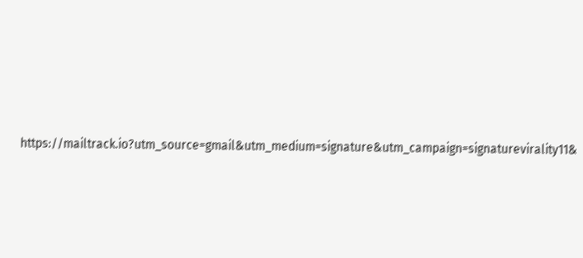https://mailtrack.io?utm_source=gmail&utm_medium=signature&utm_campaign=signaturevirality11&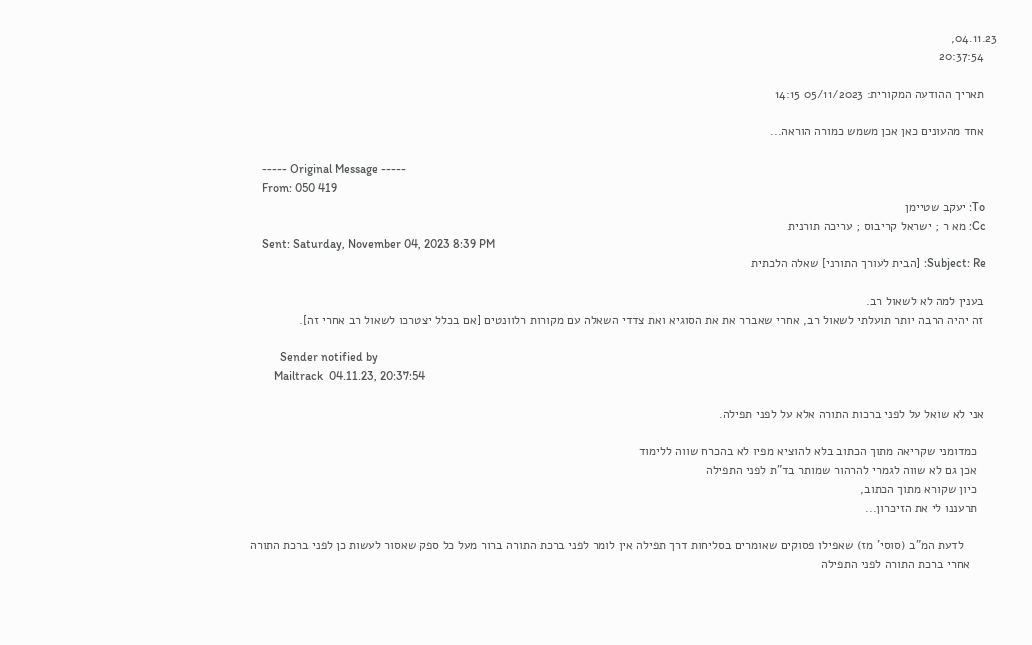04.11.23,
    20:37:54

    תאריך ההודעה המקורית: 05/11/2023 14:15

    אחד מהעונים כאן אכן משמש כמורה הוראה...

    ----- Original Message -----
    From: 050 419
    To: יעקב שטיימן
    Cc: מא ר ; ישראל קריבוס ; עריכה תורנית
    Sent: Saturday, November 04, 2023 8:39 PM
    Subject: Re: [הבית לעורך התורני] שאלה הלכתית

    בענין למה לא לשאול רב.
    זה יהיה הרבה יותר תועלתי לשאול רב, אחרי שאברר את את הסוגיא ואת צדדי השאלה עם מקורות רלוונטים [אם בכלל יצטרכו לשאול רב אחרי זה].

          Sender notified by
        Mailtrack  04.11.23, 20:37:54

    אני לא שואל על לפני ברכות התורה אלא על לפני תפילה.

      כמדומני שקריאה מתוך הכתוב בלא להוציא מפיו לא בהכרח שווה ללימוד
      אכן גם לא שווה לגמרי להרהור שמותר בד"ת לפני התפילה
      כיון שקורא מתוך הכתוב,
      תרעננו לי את הזיכרון...

          לדעת המ"ב (סוסי' מז) שאפילו פסוקים שאומרים בסליחות דרך תפילה אין לומר לפני ברכת התורה ברור מעל כל ספק שאסור לעשות כן לפני ברכת התורה
        אחרי ברכת התורה לפני התפילה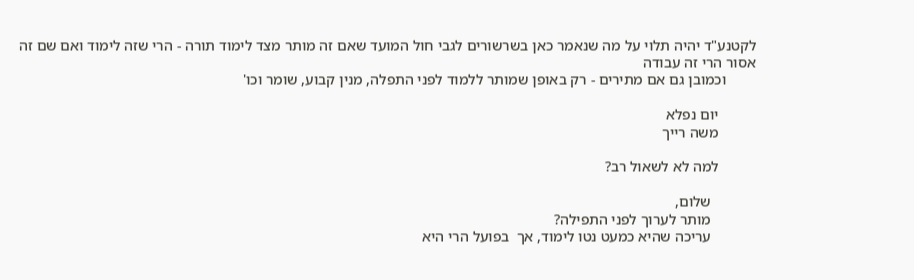לקטנע"ד יהיה תלוי על מה שנאמר כאן בשרשורים לגבי חול המועד שאם זה מותר מצד לימוד תורה - הרי שזה לימוד ואם שם זה אסור הרי זה עבודה
        וכמובן גם אם מתירים - רק באופן שמותר ללמוד לפני התפלה, מנין קבוע, שומר וכו'

          יום נפלא
          משה רייך

          למה לא לשאול רב?

            שלום,
            מותר לערוך לפני התפילה?
            עריכה שהיא כמעט נטו לימוד, אך  בפועל הרי היא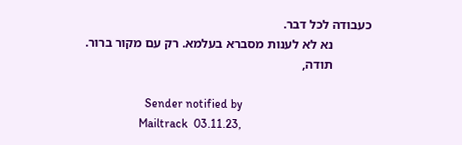כעבודה לכל דבר.
            נא לא לענות מסברא בעלמא. רק עם מקור ברור.
            תודה,

                    Sender notified by
                  Mailtrack  03.11.23,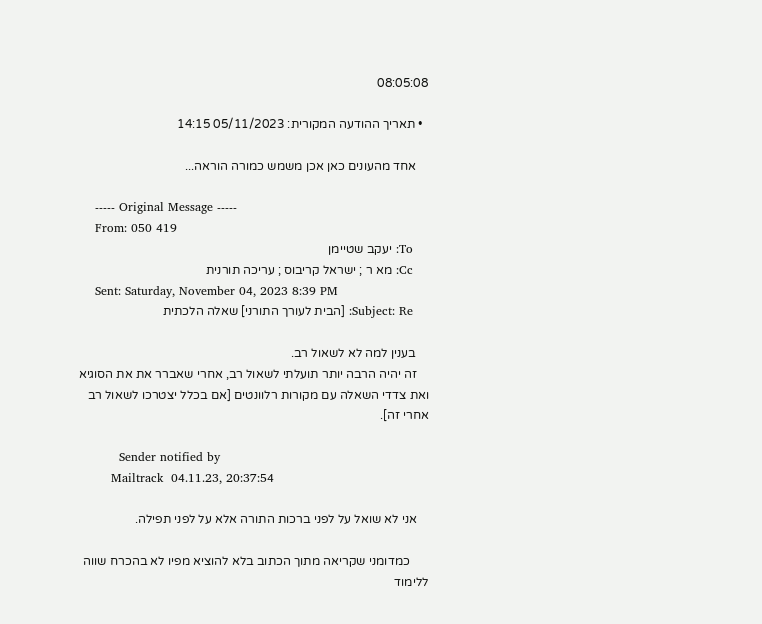08:05:08

  • תאריך ההודעה המקורית: 05/11/2023 14:15

    אחד מהעונים כאן אכן משמש כמורה הוראה...

    ----- Original Message -----
    From: 050 419
    To: יעקב שטיימן
    Cc: מא ר ; ישראל קריבוס ; עריכה תורנית
    Sent: Saturday, November 04, 2023 8:39 PM
    Subject: Re: [הבית לעורך התורני] שאלה הלכתית

    בענין למה לא לשאול רב.
    זה יהיה הרבה יותר תועלתי לשאול רב, אחרי שאברר את את הסוגיא ואת צדדי השאלה עם מקורות רלוונטים [אם בכלל יצטרכו לשאול רב אחרי זה].

          Sender notified by
        Mailtrack  04.11.23, 20:37:54

    אני לא שואל על לפני ברכות התורה אלא על לפני תפילה.

      כמדומני שקריאה מתוך הכתוב בלא להוציא מפיו לא בהכרח שווה ללימוד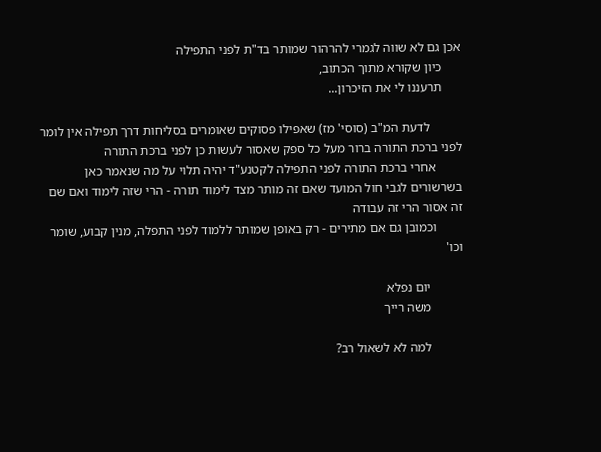אכן גם לא שווה לגמרי להרהור שמותר בד"ת לפני התפילה
      כיון שקורא מתוך הכתוב,
      תרעננו לי את הזיכרון...

          לדעת המ"ב (סוסי' מז) שאפילו פסוקים שאומרים בסליחות דרך תפילה אין לומר לפני ברכת התורה ברור מעל כל ספק שאסור לעשות כן לפני ברכת התורה
        אחרי ברכת התורה לפני התפילה לקטנע"ד יהיה תלוי על מה שנאמר כאן בשרשורים לגבי חול המועד שאם זה מותר מצד לימוד תורה - הרי שזה לימוד ואם שם זה אסור הרי זה עבודה
        וכמובן גם אם מתירים - רק באופן שמותר ללמוד לפני התפלה, מנין קבוע, שומר וכו'

          יום נפלא
          משה רייך

          למה לא לשאול רב?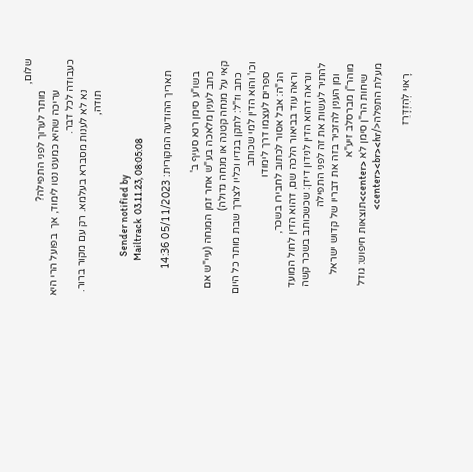שלום,
            מותר לערוך לפני התפילה?
            עריכה שהיא כמעט נטו לימוד, אך  בפועל הרי היא כעבודה לכל דבר.
            נא לא לענות מסברא בעלמא. רק עם מקור ברור.
            תודה,

                    Sender notified by
                  Mailtrack  03.11.23, 08:05:08

    תאריך ההודעה המקורית: 05/11/2023 14:36

    בשו"ע סימן רנא סעיף ב'
    כתב לענין מלאכה בע"ש אחר זמן המנחה (עיי"ש אם קאי על מנחה קטנה או מנחה גדולה)
    כתב וז"ל: לתקן בגדיו וכליו לצורך שבת מותר כל היום וכו' והוא הדין למי שכותב
    ספרים לעצמו דרך לימודו
    הג"ה: אבל אסור לכתוב לחבירו בשכר,
    וראה עוד בביאור הלכה שם, דהוא הדין לחול המועד
    ונראה דהוא הדין לנידון דידן: שכשכותב בשכר קשה להתיר לעשות את זה לפני התפילה
    ומן הענין להזכיר בזה את דבריו של קדוש ישראל מוהר"ן מברסלב זיע"א
    שיחות הר"ן סימן לא <center>תוצאות חיפוש: גודל מעלת התפלה</center><br><hr>

    רָאוּי לְהִזְדָּרֵז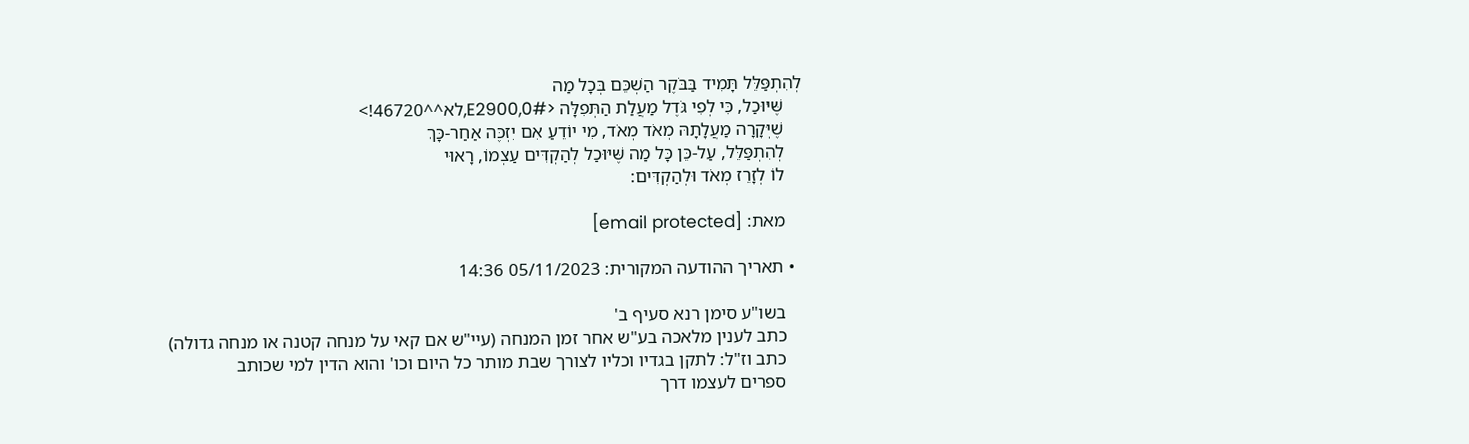לְהִתְפַּלֵּל תָּמִיד בַּבֹּקֶר הַשְׁכֵּם בְּכָל מַה
    שֶּׁיּוּכַל, כִּי לְפִי גֹּדֶל מַעֲלַת הַתְּפִלָּה <#E2900,0,לא^^46720!>
    שֶׁיְּקָרָה מַעֲלָתָהּ מְאֹד מְאֹד, מִי יוֹדֵעַ אִם יִזְכֶּה אַחַר-כָּךְ
    לְהִתְפַּלֵּל, עַל-כֵּן כָּל מַה שֶּׁיּוּכַל לְהַקְדִּים עַצְמוֹ, רָאוּי
    לוֹ לְזָרֵז מְאֹד וּלְהַקְדִּים:

    מאת: [email protected]

  • תאריך ההודעה המקורית: 05/11/2023 14:36

    בשו"ע סימן רנא סעיף ב'
    כתב לענין מלאכה בע"ש אחר זמן המנחה (עיי"ש אם קאי על מנחה קטנה או מנחה גדולה)
    כתב וז"ל: לתקן בגדיו וכליו לצורך שבת מותר כל היום וכו' והוא הדין למי שכותב
    ספרים לעצמו דרך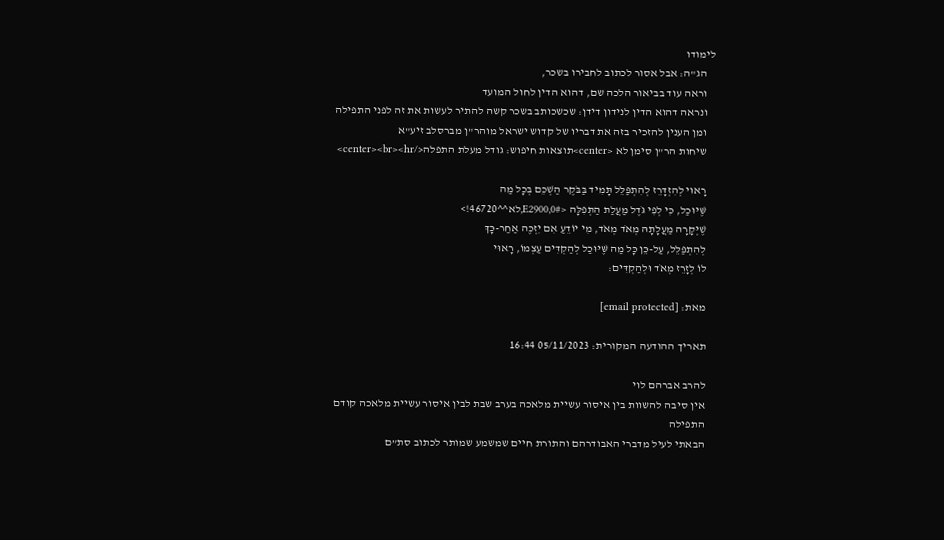לימודו
    הג"ה: אבל אסור לכתוב לחבירו בשכר,
    וראה עוד בביאור הלכה שם, דהוא הדין לחול המועד
    ונראה דהוא הדין לנידון דידן: שכשכותב בשכר קשה להתיר לעשות את זה לפני התפילה
    ומן הענין להזכיר בזה את דבריו של קדוש ישראל מוהר"ן מברסלב זיע"א
    שיחות הר"ן סימן לא <center>תוצאות חיפוש: גודל מעלת התפלה</center><br><hr>

    רָאוּי לְהִזְדָּרֵז לְהִתְפַּלֵּל תָּמִיד בַּבֹּקֶר הַשְׁכֵּם בְּכָל מַה
    שֶּׁיּוּכַל, כִּי לְפִי גֹּדֶל מַעֲלַת הַתְּפִלָּה <#E2900,0,לא^^46720!>
    שֶׁיְּקָרָה מַעֲלָתָהּ מְאֹד מְאֹד, מִי יוֹדֵעַ אִם יִזְכֶּה אַחַר-כָּךְ
    לְהִתְפַּלֵּל, עַל-כֵּן כָּל מַה שֶּׁיּוּכַל לְהַקְדִּים עַצְמוֹ, רָאוּי
    לוֹ לְזָרֵז מְאֹד וּלְהַקְדִּים:

    מאת: [email protected]

    תאריך ההודעה המקורית: 05/11/2023 16:44

    להרב אברהם לוי
    אין סיבה להשוות בין איסור עשיית מלאכה בערב שבת לבין איסור עשיית מלאכה קודם
    התפילה
    הבאתי לעיל מדברי האבודרהם והתורת חיים שמשמע שמותר לכתוב סת”ם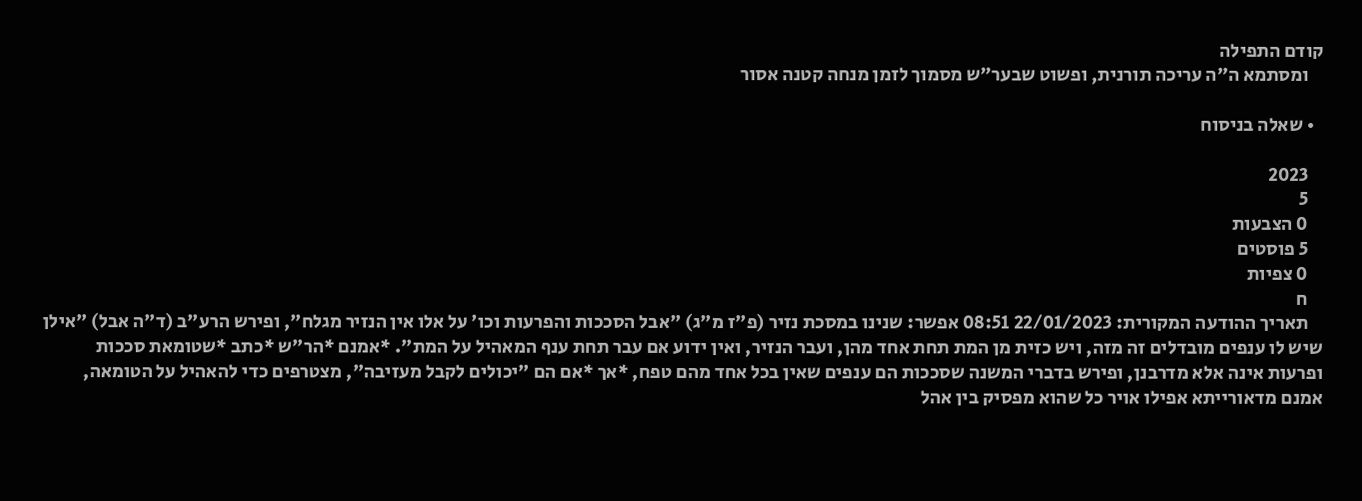קודם התפילה
    ומסתמא ה”ה עריכה תורנית, ופשוט שבער”ש מסמוך לזמן מנחה קטנה אסור

  • שאלה בניסוח

    2023
    5
    0 הצבעות
    5 פוסטים
    0 צפיות
    ח
    תאריך ההודעה המקורית: 22/01/2023 08:51 אפשר: שנינו במסכת נזיר (פ"ז מ"ג) "אבל הסככות והפרעות וכו' על אלו אין הנזיר מגלח", ופירש הרע"ב (ד"ה אבל) "אילן שיש לו ענפים מובדלים זה מזה, ויש כזית מן המת תחת אחד מהן, ועבר הנזיר, ואין ידוע אם עבר תחת ענף המאהיל על המת". *אמנם *הר"ש *כתב *שטומאת סככות ופרעות אינה אלא מדרבנן, ופירש בדברי המשנה שסככות הם ענפים שאין בכל אחד מהם טפח, *אך *אם הם "יכולים לקבל מעזיבה", מצטרפים כדי להאהיל על הטומאה, אמנם מדאורייתא אפילו אויר כל שהוא מפסיק בין אהל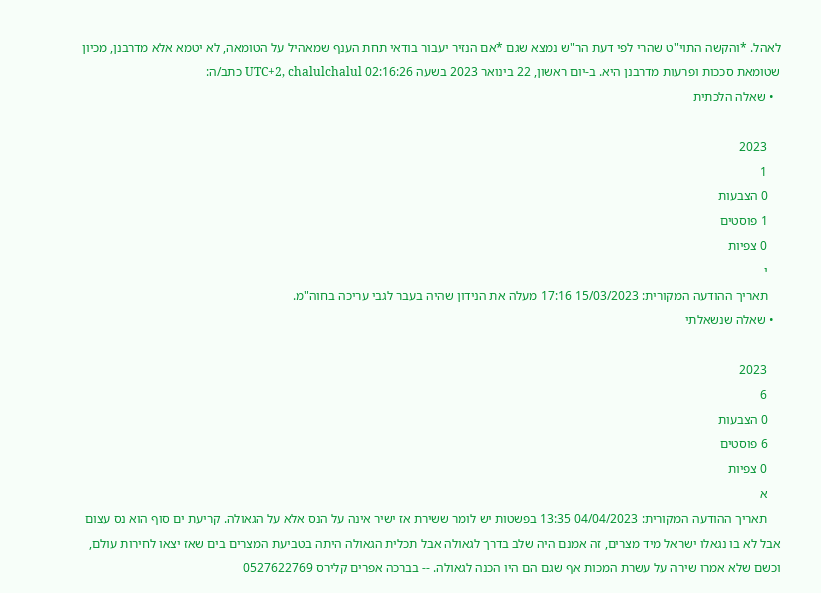לאהל. *והקשה התוי"ט שהרי לפי דעת הר"ש נמצא שגם *אם הנזיר יעבור בודאי תחת הענף שמאהיל על הטומאה, לא יטמא אלא מדרבנן, מכיון שטומאת סככות ופרעות מדרבנן היא. ב-יום ראשון, 22 בינואר 2023 בשעה 02:16:26 UTC+2, chalulchalul כתב/ה:
  • שאלה הלכתית

    2023
    1
    0 הצבעות
    1 פוסטים
    0 צפיות
    י
    תאריך ההודעה המקורית: 15/03/2023 17:16 מעלה את הנידון שהיה בעבר לגבי עריכה בחוה"מ.
  • שאלה שנשאלתי

    2023
    6
    0 הצבעות
    6 פוסטים
    0 צפיות
    א
    תאריך ההודעה המקורית: 04/04/2023 13:35 בפשטות יש לומר ששירת אז ישיר אינה על הנס אלא על הגאולה. קריעת ים סוף הוא נס עצום אבל לא בו נגאלו ישראל מיד מצרים, זה אמנם היה שלב בדרך לגאולה אבל תכלית הגאולה היתה בטביעת המצרים בים שאז יצאו לחירות עולם, וכשם שלא אמרו שירה על עשרת המכות אף שגם הם היו הכנה לגאולה. -- בברכה אפרים קלירס 0527622769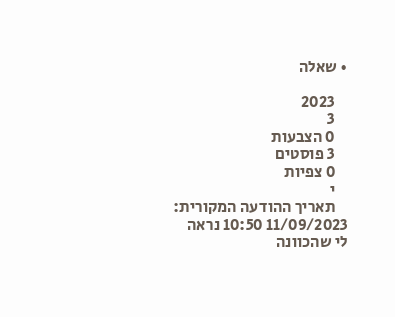• שאלה

    2023
    3
    0 הצבעות
    3 פוסטים
    0 צפיות
    י
    תאריך ההודעה המקורית: 11/09/2023 10:50 נראה לי שהכוונה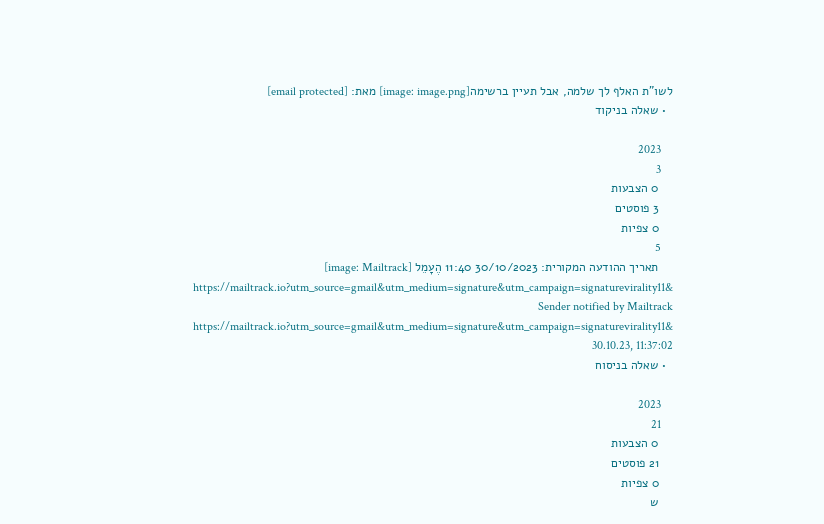לשו"ת האלף לך שלמה, אבל תעיין ברשימה[image: image.png] מאת: [email protected]
  • שאלה בניקוד

    2023
    3
    0 הצבעות
    3 פוסטים
    0 צפיות
    5
    תאריך ההודעה המקורית: 30/10/2023 11:40 הֶעָמֵל [image: Mailtrack] https://mailtrack.io?utm_source=gmail&utm_medium=signature&utm_campaign=signaturevirality11& Sender notified by Mailtrack https://mailtrack.io?utm_source=gmail&utm_medium=signature&utm_campaign=signaturevirality11& 30.10.23, 11:37:02
  • שאלה בניסוח

    2023
    21
    0 הצבעות
    21 פוסטים
    0 צפיות
    ש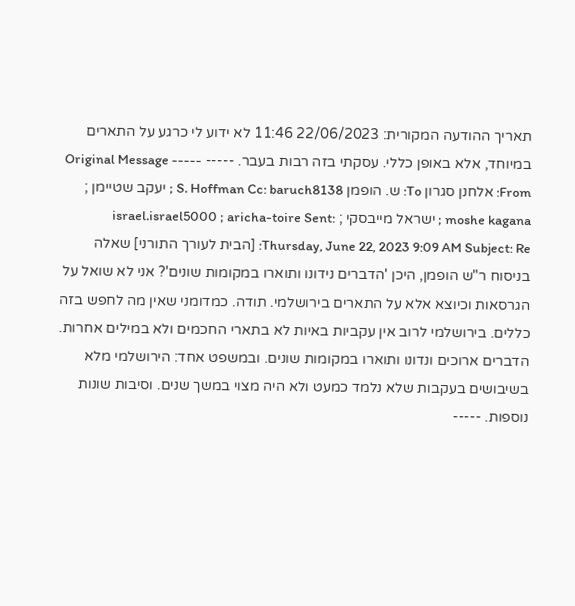תאריך ההודעה המקורית: 22/06/2023 11:46 לא ידוע לי כרגע על התארים במיוחד, אלא באופן כללי. עסקתי בזה רבות בעבר. ----- Original Message ----- From: אלחנן סגרון To: ש. הופמן S. Hoffman Cc: baruch8138 ; יעקב שטיימן ; moshe kagana ; ישראל מייבסקי ; israel.israel5000 ; aricha-toire Sent: Thursday, June 22, 2023 9:09 AM Subject: Re: [הבית לעורך התורני] שאלה בניסוח ר"ש הופמן, היכן 'הדברים נידונו ותוארו במקומות שונים'? אני לא שואל על הגרסאות וכיוצא אלא על התארים בירושלמי. תודה. כמדומני שאין מה לחפש בזה כללים. בירושלמי לרוב אין עקביות באיות לא בתארי החכמים ולא במילים אחרות. הדברים ארוכים ונדונו ותוארו במקומות שונים. ובמשפט אחד: הירושלמי מלא בשיבושים בעקבות שלא נלמד כמעט ולא היה מצוי במשך שנים. וסיבות שונות נוספות. -----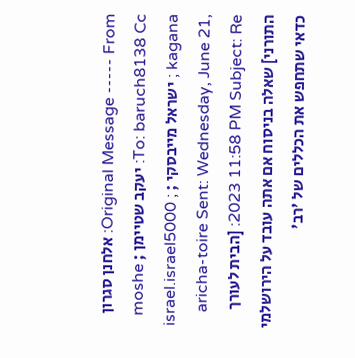Original Message ----- From: אלחנן סגרון To: baruch8138 Cc: יעקב שטיימן ; moshe kagana ; ישראל מייבסקי ; israel.israel5000 ; aricha-toire Sent: Wednesday, June 21, 2023 11:58 PM Subject: Re: [הבית לעורך התורני] שאלה בניסוח אם אתה עובד על הירושלמי כדאי שתחפש את הכללים של 'רב'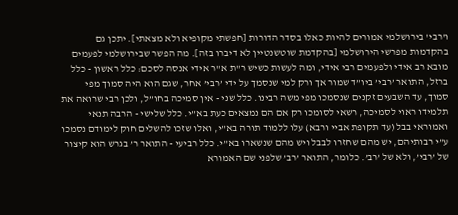ו'רבי' בירושלמי אמורים להיות כאלו בסדר הדורות [חפשתי מקופיא ולא מצאתי]. יתכן גם בהקדמות מפרשי הירושלמי [בהקדמת שוטשנטיין לא דיברו בזה]. מה הפשר שבירושלמי לפעמים מובא רב אידי ולפעמים רבי אידי, ומה לעשות כשיש ר"ת א"ר אידי אנסה לסכם: כלל ראשון - כלל ברזל, התואר ’רבי’ ביו”ד שמור אך ורק למי שנסמך על ידי ’רבי’ אחר, שגם הוא היה סמוך מפי סמוך, עד השבעים זקנים שנסמכו מפי משה רבינו. כלל שני - אין סמיכה בחו”ל, ולכן רבי שרואה את תלמידו ראוי לסמיכה, רשאי לסומכו רק אם הם נמצאים כעת בא”י. כלל שלישי - הרבה תנאי ואמוראי בבל (עד תקופת אביי ורבא) עלו ללמוד תורה בא”י, ואלו שזכו להשלים חוק לימודם נסמכו ע”י רבותיהם, יש מהם שחזרו לבבל ויש מהם שנשארו בא”י. כלל רביעי - התואר ר’ בגרש הוא קיצור של ’רבי’, ולא של ’רב’. כלומר, התואר ’רב’ שלפני שם האמורא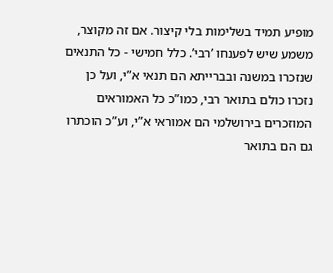מופיע תמיד בשלימות בלי קיצור. אם זה מקוצר, משמע שיש לפענחו ’רבי’. כלל חמישי - כל התנאים שנזכרו במשנה ובברייתא הם תנאי א”י, ועל כן נזכרו כולם בתואר רבי, כמו”כ כל האמוראים המוזכרים בירושלמי הם אמוראי א”י, וע”כ הוכתרו גם הם בתואר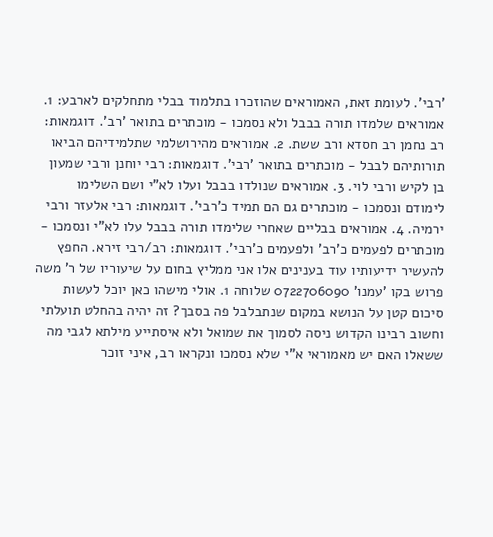’רבי’. לעומת זאת, האמוראים שהוזכרו בתלמוד בבלי מתחלקים לארבע: 1. אמוראים שלמדו תורה בבבל ולא נסמכו - מוכתרים בתואר ’רב’. דוגמאות: רב נחמן רב חסדא ורב ששת. 2. אמוראים מהירושלמי שתלמידיהם הביאו תורותיהם לבבל - מוכתרים בתואר ’רבי’. דוגמאות: רבי יוחנן ורבי שמעון בן לקיש ורבי לוי. 3. אמוראים שנולדו בבבל ועלו לא”י ושם השלימו לימודם ונסמכו - מוכתרים גם הם תמיד כ’רבי’. דוגמאות: רבי אלעזר ורבי ירמיה. 4. אמוראים בבליים שאחרי שלימדו תורה בבבל עלו לא”י ונסמכו - מוכתרים לפעמים כ’רב’ ולפעמים כ’רבי’. דוגמאות: רב/רבי זירא. החפץ להעשיר ידיעותיו עוד בענינים אלו אני ממליץ בחום על שיעוריו של ר’ משה פרוש בקו ’עמנו’ 0722706090 שלוחה 1. אולי מישהו כאן יוכל לעשות סיכום קטן על הנושא במקום שנתבלבל פה בסבך? זה יהיה בהחלט תועלתי וחשוב רבינו הקדוש ניסה לסמוך את שמואל ולא איסתייע מילתא לגבי מה ששאלו האם יש מאמוראי א"י שלא נסמכו ונקראו רב, איני זוכר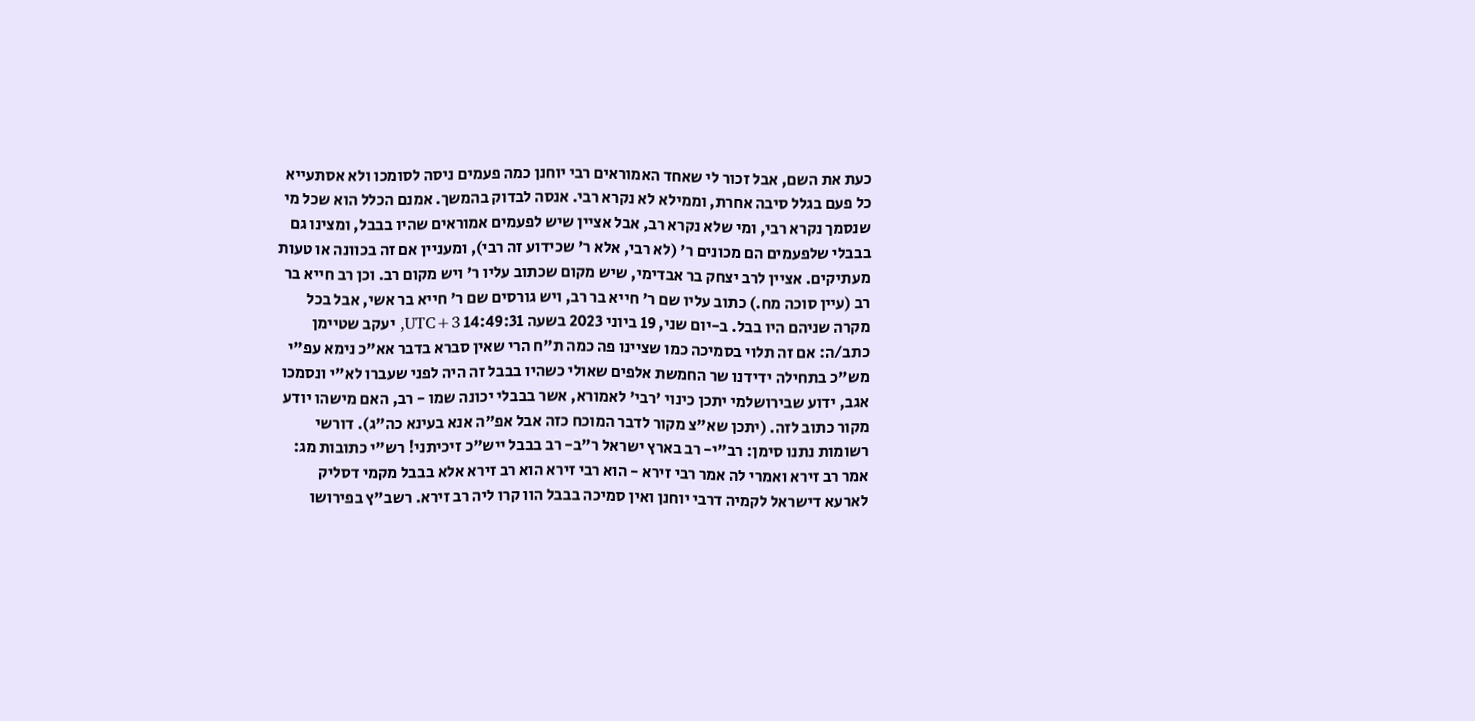כעת את השם, אבל זכור לי שאחד האמוראים רבי יוחנן כמה פעמים ניסה לסומכו ולא אסתעייא כל פעם בגלל סיבה אחרת, וממילא לא נקרא רבי. אנסה לבדוק בהמשך. אמנם הכלל הוא שכל מי שנסמך נקרא רבי, ומי שלא נקרא רב, אבל אציין שיש לפעמים אמוראים שהיו בבבל, ומצינו גם בבבלי שלפעמים הם מכונים ר' (לא רבי, אלא ר' שכידוע זה רבי), ומעניין אם זה בכוונה או טעות מעתיקים. אציין לרב יצחק בר אבדימי, שיש מקום שכתוב עליו ר' ויש מקום רב. וכן רב חייא בר רב (עיין סוכה מח.) כתוב עליו שם ר' חייא בר רב, ויש גורסים שם ר' חייא בר אשי, אבל בכל מקרה שניהם היו בבל. ב-יום שני, 19 ביוני 2023 בשעה 14:49:31 UTC+3, יעקב שטיימן כתב/ה: אם זה תלוי בסמיכה כמו שציינו פה כמה ת"ח הרי שאין סברא בדבר אא"כ נימא עפ"י מש"כ בתחילה ידידנו שר החמשת אלפים שאולי כשהיו בבבל זה היה לפני שעברו לא"י ונסמכו אגב, ידוע שבירושלמי יתכן כינוי 'רבי' לאמורא, אשר בבבלי יכונה שמו - רב, האם מישהו יודע מקור כתוב לזה. (יתכן שא"צ מקור לדבר המוכח כזה אבל אפ"ה אנא בעינא כה"ג). דורשי רשומות נתנו סימן: רב"י- רב בארץ ישראל ר"ב- רב בבבל ייש"כ זיכיתני! רש"י כתובות מג: אמר רב זירא ואמרי לה אמר רבי זירא - הוא רבי זירא הוא רב זירא אלא בבבל מקמי דסליק לארעא דישראל לקמיה דרבי יוחנן ואין סמיכה בבבל הוו קרו ליה רב זירא. רשב"ץ בפירושו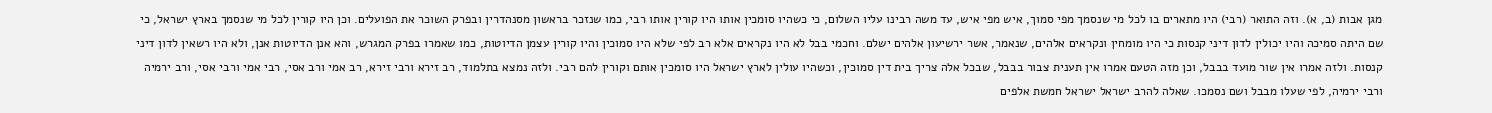מגן אבות (ב, א). וזה התואר (רבי) היו מתארים בו לכל מי שנסמך מפי סמוך, איש מפי איש, עד משה רבינו עליו השלום, כי כשהיו סומכין אותו היו קורין אותו רבי, כמו שנזכר בראשון מסנהדרין ובפרק השוכר את הפועלים. וכן היו קורין לכל מי שנסמך בארץ ישראל, כי שם היתה סמיכה והיו יכולין לדון דיני קנסות כי היו מומחין ונקראים אלהים, שנאמר, אשר ירשיעון אלהים ישלם. וחכמי בבל לא היו נקראים אלא רב לפי שלא היו סמוכין והיו קורין עצמן הדיוטות, כמו שאמרו בפרק המגרש, והא אנן הדיוטות אנן, ולא היו רשאין לדון דיני קנסות. ולזה אמרו אין שור מועד בבבל, וכן מזה הטעם אמרו אין תענית צבור בבבל, שבכל אלה צריך בית דין סמוכין, וכשהיו עולין לארץ ישראל היו סומכין אותם וקורין להם רבי. ולזה נמצא בתלמוד, רב זירא ורבי זירא, רב אמי ורב אסי, רבי אמי ורבי אסי, ורב ירמיה ורבי ירמיה, לפי שעלו מבבל ושם נסמכו. שאלה להרב ישראל ישראל חמשת אלפים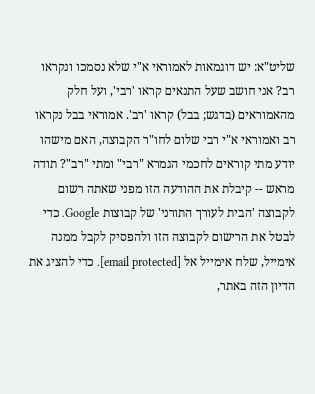שליט"א: יש דוגמאות לאמוראי א"י שלא נסמכו ונקראו רב? אני חושב שעל התנאים קראו 'רבי', ועל חלק מהאמוראים (בדגש; בבל) קראו 'רב'. אמוראי בבל נקראו רב ואמוראי א"י רבי שלום לחו"ר הקבוצה, האם מישהו יודע מתי קוראים לחכמי הגמרא "רבי" ומתי "רב"? תודה מראש -- קיבלת את ההודעה הזו מפני שאתה רשום לקבוצה 'הבית לעורך התורני' של קבוצות Google. כדי לבטל את הרישום לקבוצה הזו ולהפסיק לקבל ממנה אימייל, שלח אימייל אל [email protected]. כדי להציג את הדיון הזה באתר,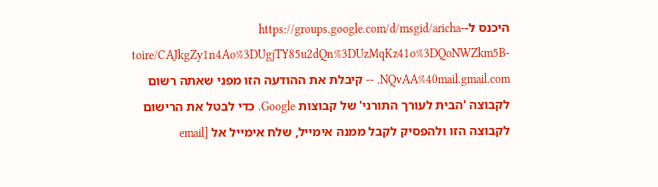היכנס ל-https://groups.google.com/d/msgid/aricha-toire/CAJkgZy1n4Ao%3DUgjTY85u2dQn%3DUzMqKz41o%3DQoNWZkm5B-NQvAA%40mail.gmail.com. -- קיבלת את ההודעה הזו מפני שאתה רשום לקבוצה 'הבית לעורך התורני' של קבוצות Google. כדי לבטל את הרישום לקבוצה הזו ולהפסיק לקבל ממנה אימייל, שלח אימייל אל [email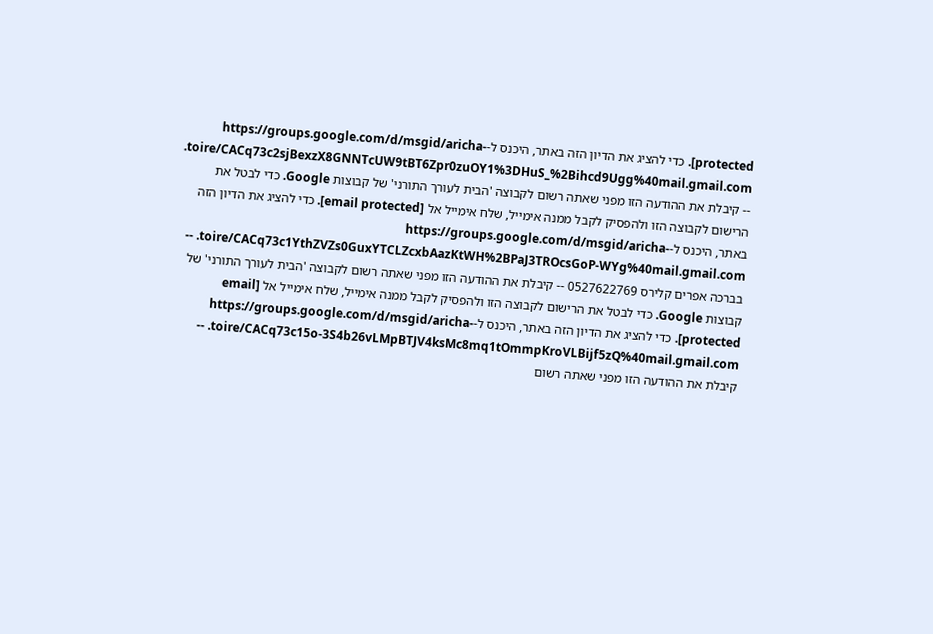protected]. כדי להציג את הדיון הזה באתר, היכנס ל-https://groups.google.com/d/msgid/aricha-toire/CACq73c2sjBexzX8GNNTcUW9tBT6Zpr0zuOY1%3DHuS_%2Bihcd9Ugg%40mail.gmail.com. -- קיבלת את ההודעה הזו מפני שאתה רשום לקבוצה 'הבית לעורך התורני' של קבוצות Google. כדי לבטל את הרישום לקבוצה הזו ולהפסיק לקבל ממנה אימייל, שלח אימייל אל [email protected]. כדי להציג את הדיון הזה באתר, היכנס ל-https://groups.google.com/d/msgid/aricha-toire/CACq73c1YthZVZs0GuxYTCLZcxbAazKtWH%2BPaJ3TROcsGoP-WYg%40mail.gmail.com. -- בברכה אפרים קלירס 0527622769 -- קיבלת את ההודעה הזו מפני שאתה רשום לקבוצה 'הבית לעורך התורני' של קבוצות Google. כדי לבטל את הרישום לקבוצה הזו ולהפסיק לקבל ממנה אימייל, שלח אימייל אל [email protected]. כדי להציג את הדיון הזה באתר, היכנס ל-https://groups.google.com/d/msgid/aricha-toire/CACq73c15o-3S4b26vLMpBTJV4ksMc8mq1tOmmpKroVLBijf5zQ%40mail.gmail.com. -- קיבלת את ההודעה הזו מפני שאתה רשום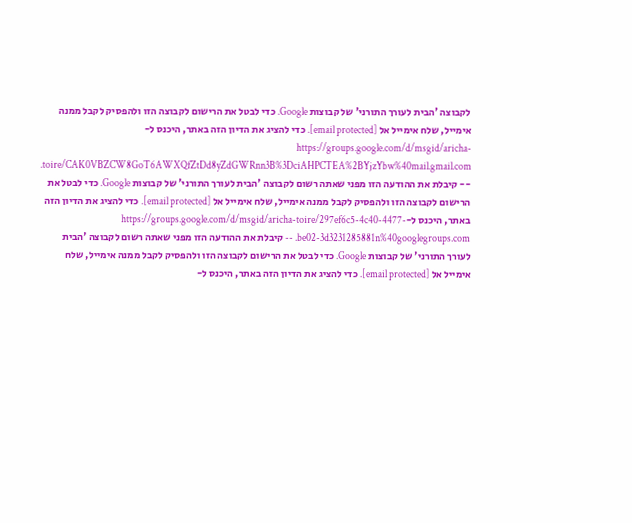לקבוצה 'הבית לעורך התורני' של קבוצות Google. כדי לבטל את הרישום לקבוצה הזו ולהפסיק לקבל ממנה אימייל, שלח אימייל אל [email protected]. כדי להציג את הדיון הזה באתר, היכנס ל-https://groups.google.com/d/msgid/aricha-toire/CAK0VBZCW8GoT6AWXQfZtDd8yZdGWRnn3B%3DciAHPCTEA%2BYjzYbw%40mail.gmail.com. -- קיבלת את ההודעה הזו מפני שאתה רשום לקבוצה 'הבית לעורך התורני' של קבוצות Google. כדי לבטל את הרישום לקבוצה הזו ולהפסיק לקבל ממנה אימייל, שלח אימייל אל [email protected]. כדי להציג את הדיון הזה באתר, היכנס ל-https://groups.google.com/d/msgid/aricha-toire/297ef6c5-4c40-4477-be02-3d3231285881n%40googlegroups.com. -- קיבלת את ההודעה הזו מפני שאתה רשום לקבוצה 'הבית לעורך התורני' של קבוצות Google. כדי לבטל את הרישום לקבוצה הזו ולהפסיק לקבל ממנה אימייל, שלח אימייל אל [email protected]. כדי להציג את הדיון הזה באתר, היכנס ל-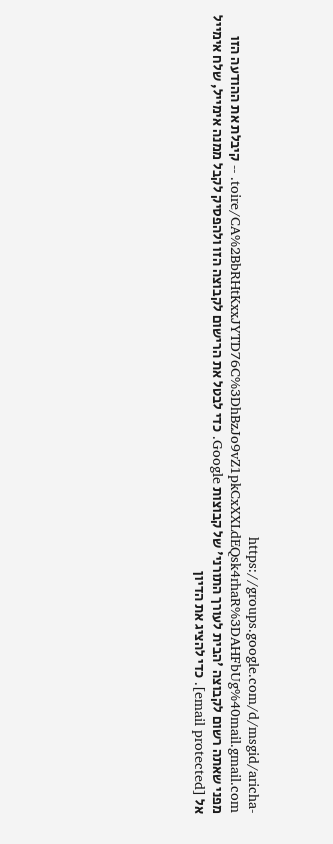https://groups.google.com/d/msgid/aricha-toire/CA%2BbRHtKxxJYTD76C%3DhBzJo9vZ1pkCxXXLdEQsk4rhaR%3DAHFbUg%40mail.gmail.com. -- קיבלת את ההודעה הזו מפני שאתה רשום לקבוצה 'הבית לעורך התורני' של קבוצות Google. כדי לבטל את הרישום לקבוצה הזו ולהפסיק לקבל ממנה אימייל, שלח אימייל אל [email protected]. כדי להציג את הדיון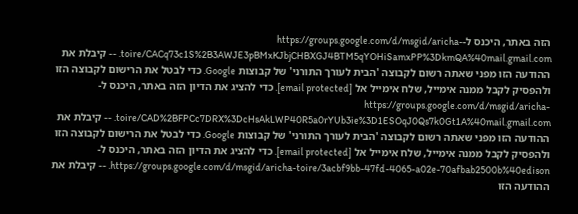הזה באתר, היכנס ל-https://groups.google.com/d/msgid/aricha-toire/CACq73c1S%2B3AWJE3pBMxKJbjCHBXGJ4BTM5qYOHiSamxPP%3DkmQA%40mail.gmail.com. -- קיבלת את ההודעה הזו מפני שאתה רשום לקבוצה 'הבית לעורך התורני' של קבוצות Google. כדי לבטל את הרישום לקבוצה הזו ולהפסיק לקבל ממנה אימייל, שלח אימייל אל [email protected]. כדי להציג את הדיון הזה באתר, היכנס ל-https://groups.google.com/d/msgid/aricha-toire/CAD%2BFPCc7DRX%3DcHsAkLWP40R5a0rYUb3ie%3D1ESOqJ0Qs7k0Gt1A%40mail.gmail.com. -- קיבלת את ההודעה הזו מפני שאתה רשום לקבוצה 'הבית לעורך התורני' של קבוצות Google. כדי לבטל את הרישום לקבוצה הזו ולהפסיק לקבל ממנה אימייל, שלח אימייל אל [email protected]. כדי להציג את הדיון הזה באתר, היכנס ל-https://groups.google.com/d/msgid/aricha-toire/3acbf9bb-47fd-4065-a02e-70afbab2500b%40edison. -- קיבלת את ההודעה הזו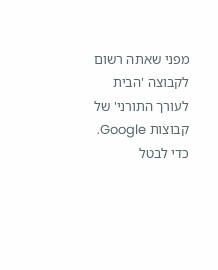מפני שאתה רשום לקבוצה 'הבית לעורך התורני' של קבוצות Google. כדי לבטל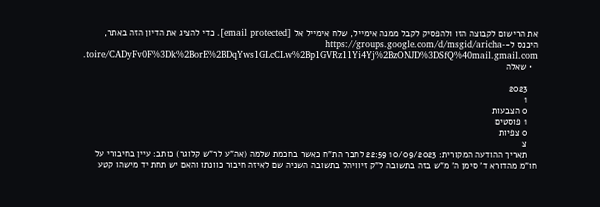את הרישום לקבוצה הזו ולהפסיק לקבל ממנה אימייל, שלח אימייל אל [email protected]. כדי להציג את הדיון הזה באתר, היכנס ל-https://groups.google.com/d/msgid/aricha-toire/CADyFv0F%3Dk%2BorE%2BDqYws1GLcCLw%2Bp1GVRz11Yi4Yj%2BzONJD%3DSfQ%40mail.gmail.com.
  • שאלה

    2023
    1
    0 הצבעות
    1 פוסטים
    0 צפיות
    צ
    תאריך ההודעה המקורית: 10/09/2023 22:59 לחבר הת"ח כאשר בחכמת שלמה (אה"ע לר"ש קלוגר) כותב: עיין בחיבורי על חו"מ מהדורא ד' סימן ה' מ"ש בזה בתשובה ל"ק זיוויהל בתשובה השניה שם לאיזה חיבור כוונתו והאם יש תחת יד מישהו קטע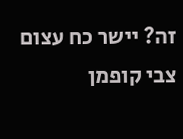זה? יישר כח עצום צבי קופמן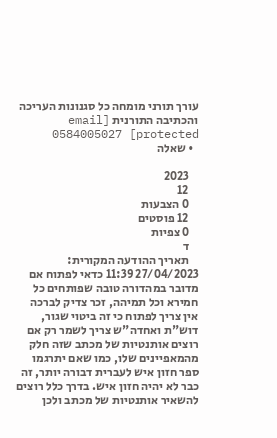עורך תורני מומחה כל סגנונות העריכה והכתיבה התורנית [email protected] 0584005027
  • שאלה

    2023
    12
    0 הצבעות
    12 פוסטים
    0 צפיות
    ד
    תאריך ההודעה המקורית: 27/04/2023 11:39 כדאי לפתוח אם מדובר במהדורה טובה שפותחים כל חמירא וכל תמיהה, זכר צדיק לברכה אין צריך לפתוח כי זה ביטוי שגור, דוש"ת ואחדה"ש צריך לשמר רק אם רוצים אותנטיות של מכתב שזה חלק מהמאפיינים שלו, כמו שאם יתרגמו ספר חזון איש לעברית דבורה יותר, זה כבר לא יהיה חזון איש. בדרך כלל רוצים להשאיר אותנטיות של מכתב ולכן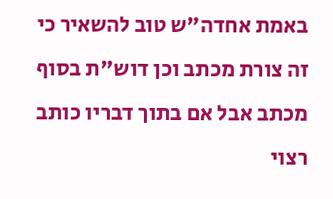באמת אחדה"ש טוב להשאיר כי זה צורת מכתב וכן דוש"ת בסוף מכתב אבל אם בתוך דבריו כותב רצוי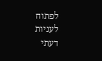לפתוח לעניות דעתי